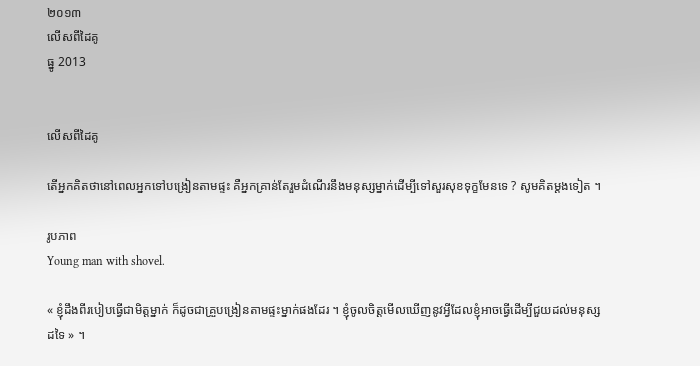២០១៣
លើសពីដៃគូ
ធ្នូ 2013


លើសពីដៃគូ

តើអ្នកគិតថានៅពេលអ្នកទៅបង្រៀនតាមផ្ទះ គឺអ្នកគ្រាន់តែរួមដំណើរនឹងមនុស្សម្នាក់ដើម្បីទៅសួរសុខទុក្ខមែនទេ ? សូមគិតម្ដងទៀត ។

រូបភាព
Young man with shovel.

« ខ្ញុំដឹងពីរបៀបធ្វើជាមិត្តម្នាក់ ក៏ដូចជាគ្រួបង្រៀនតាមផ្ទះម្នាក់ផងដែរ ។ ខ្ញុំចូលចិត្តមើលឃើញនូវអ្វីដែលខ្ញុំអាចធ្វើដើម្បីជួយដល់មនុស្សដទៃ » ។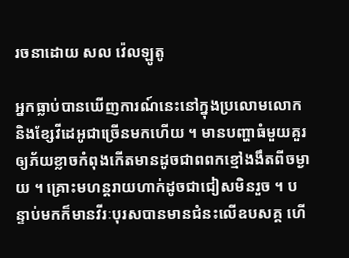រចនាដោយ សល វ៉េលឡូតូ

អ្នកធ្លាប់បានឃើញការណ៍នេះនៅក្នុងប្រលោមលោក និងខ្សែវីដេអូជាច្រើនមកហើយ ។ មានបញ្ហាធំមួយគួរឲ្យភ័យខ្លាចកំពុងកើតមានដូចជាពពកខ្មៅងងឹតពីចម្ងាយ ។ គ្រោះមហន្តរាយហាក់ដូចជាជៀសមិនរួច ។ បន្ទាប់មកក៏មានវីរៈបុរសបានមានជំនះលើឧបសគ្គ ហើ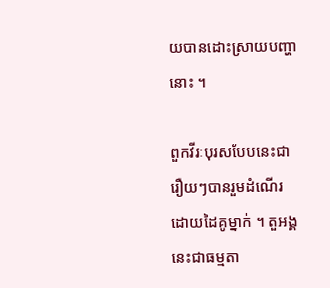យបានដោះស្រាយបញ្ហានោះ ។

ពួកវីរៈបុរសបែបនេះជារឿយៗបានរួមដំណើរដោយដៃគូម្នាក់ ។ តួអង្គនេះជាធម្មតា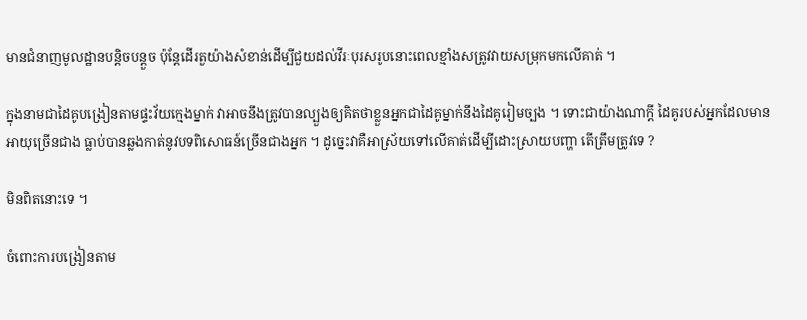មានជំនាញមូលដ្ឋានបន្តិចបន្តួច ប៉ុន្តែដើរតួយ៉ាងសំខាន់ដើម្បីជួយដល់វីរៈបុរសរូបនោះពេលខ្មាំងសត្រូវវាយសម្រុកមកលើគាត់ ។

ក្នុងនាមជាដៃគូបង្រៀនតាមផ្ទះវ័យក្មេងម្នាក់ វាអាចនឹងត្រូវបានល្បួងឲ្យគិតថាខ្លួនអ្នកជាដៃគូម្នាក់នឹងដៃគូរៀមច្បង ។ ទោះជាយ៉ាងណាក្ដី ដៃគូរបស់អ្នកដែលមានអាយុច្រើនជាង ធ្លាប់បានឆ្លងកាត់នូវបទពិសោធន៍ច្រើនជាងអ្នក ។ ដូច្នេះវាគឺអាស្រ័យទៅលើគាត់ដើម្បីដោះស្រាយបញ្ហា តើត្រឹមត្រូវទេ ?

មិនពិតនោះទេ ។

ចំពោះការបង្រៀនតាម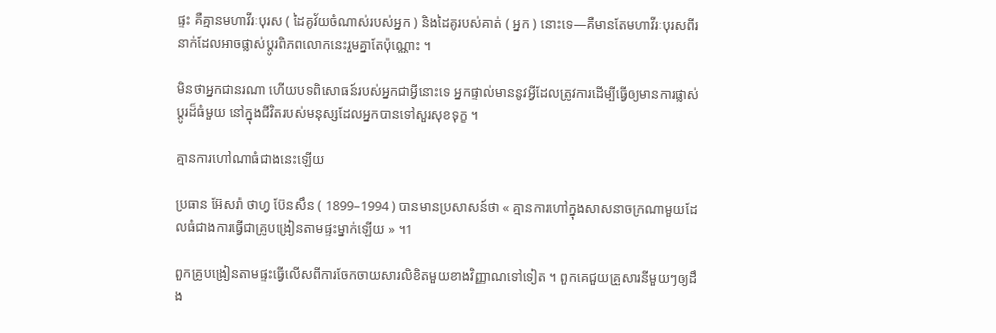ផ្ទះ គឺគ្មានមហាវីរៈបុរស ( ដៃគូវ័យចំណាស់របស់អ្នក ) និងដៃគូរបស់គាត់ ( អ្នក ) នោះទេ—គឺមានតែមហាវីរៈបុរសពីរនាក់ដែលអាចផ្លាស់ប្ដូរពិភពលោកនេះរួមគ្នាតែប៉ុណ្ណោះ ។

មិនថាអ្នកជានរណា ហើយបទពិសោធន៍របស់អ្នកជាអ្វីនោះទេ អ្នកផ្ទាល់មាននូវអ្វីដែលត្រូវការដើម្បីធ្វើឲ្យមានការផ្លាស់ប្តូរដ៏ធំមួយ នៅក្នុងជីវិតរបស់មនុស្សដែលអ្នកបានទៅសួរសុខទុក្ខ ។

គ្មានការហៅណាធំជាងនេះឡើយ

ប្រធាន អ៊ែសរ៉ា ថាហ្វ ប៊ែនសឹន ( 1899–1994 ) បានមានប្រសាសន៍ថា « គ្មានការហៅក្នុងសាសនាចក្រណាមួយដែលធំជាងការធ្វើជាគ្រូបង្រៀនតាមផ្ទះម្នាក់ឡើយ » ។1

ពួកគ្រូបង្រៀនតាមផ្ទះធ្វើលើសពីការចែកចាយសារលិខិតមួយខាងវិញ្ញាណទៅទៀត ។ ពួកគេជួយគ្រួសារនីមួយៗឲ្យដឹង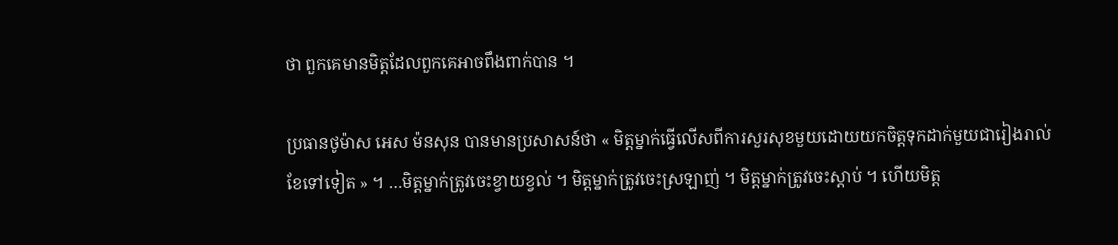ថា ពួកគេមានមិត្តដែលពួកគេអាចពឹងពាក់បាន ។

ប្រធានថូម៉ាស អេស ម៉នសុន បានមានប្រសាសន៍ថា « មិត្តម្នាក់ធ្វើលើសពីការសួរសុខមួយដោយយកចិត្តទុកដាក់មួយជារៀងរាល់ខែទៅទៀត » ។ …មិត្តម្នាក់ត្រូវចេះខ្វាយខ្វល់ ។ មិត្តម្នាក់ត្រូវចេះស្រឡាញ់ ។ មិត្តម្នាក់ត្រូវចេះស្ដាប់ ។ ហើយមិត្ត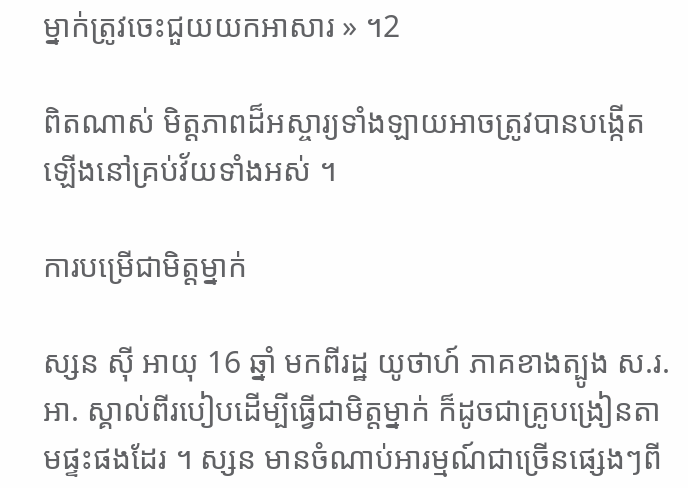ម្នាក់ត្រូវចេះជួយយកអាសារ » ។2

ពិតណាស់ មិត្តភាពដ៏អស្ចារ្យទាំងឡាយអាចត្រូវបានបង្កើតឡើងនៅគ្រប់វ័យទាំងអស់ ។

ការបម្រើជាមិត្តម្នាក់

ស្សន ស៊ី អាយុ 16 ឆ្នាំ មកពីរដ្ឋ យូថាហ៍ ភាគខាងត្បូង ស.រ.អា. ស្គាល់ពីរបៀបដើម្បីធ្វើជាមិត្តម្នាក់ ក៏ដូចជាគ្រូបង្រៀនតាមផ្ទះផងដែរ ។ ស្សន មានចំណាប់អារម្មណ៍ជាច្រើនផ្សេងៗពី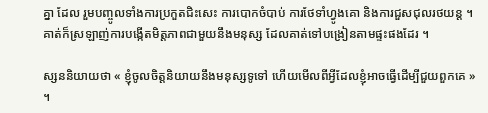គ្នា ដែល រួមបញ្ចូលទាំងការប្រកួតជិះសេះ ការបោកចំបាប់ ការថែទាំហ្វូងគោ និងការជួសជុលរថយន្ត ។ គាត់ក៏ស្រឡាញ់ការបង្កើតមិត្តភាពជាមួយនឹងមនុស្ស ដែលគាត់ទៅបង្រៀនតាមផ្ទះផងដែរ ។

ស្សននិយាយថា « ខ្ញុំចូលចិត្តនិយាយនឹងមនុស្សទូទៅ ហើយមើលពីអ្វីដែលខ្ញុំអាចធ្វើដើម្បីជួយពួកគេ » ។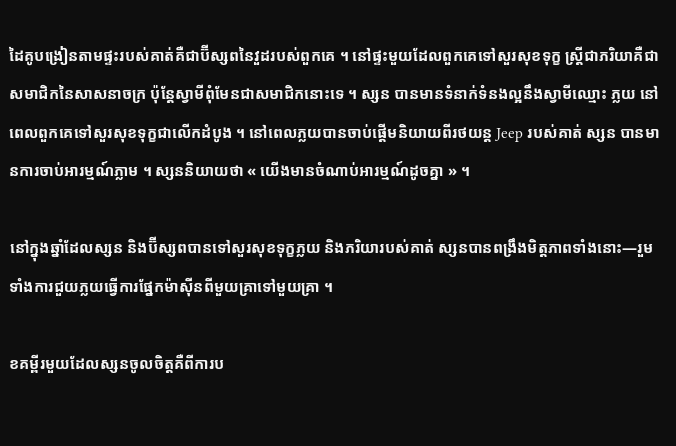ដៃគូបង្រៀនតាមផ្ទះរបស់គាត់គឺជាប៊ីស្សពនៃវួដរបស់ពួកគេ ។ នៅផ្ទះមួយដែលពួកគេទៅសួរសុខទុក្ខ ស្ត្រីជាភរិយាគឺជាសមាជិកនៃសាសនាចក្រ ប៉ុន្តែស្វាមីពុំមែនជាសមាជិកនោះទេ ។ ស្សន បានមានទំនាក់ទំនងល្អនឹងស្វាមីឈ្មោះ ភ្លយ នៅពេលពួកគេទៅសួរសុខទុក្ខជាលើកដំបូង ។ នៅពេលភ្លយបានចាប់ផ្ដើមនិយាយពីរថយន្ត Jeep របស់គាត់ ស្សន បានមានការចាប់អារម្មណ៍ភ្លាម ។ ស្សននិយាយថា « យើងមានចំណាប់អារម្មណ៍ដូចគ្នា » ។

នៅក្នុងឆ្នាំដែលស្សន និងប៊ីស្សពបានទៅសួរសុខទុក្ខភ្លយ និងភរិយារបស់គាត់ ស្សនបានពង្រឹងមិត្តភាពទាំងនោះ—រួមទាំងការជួយភ្លយធ្វើការផ្នែកម៉ាស៊ីនពីមួយគ្រាទៅមួយគ្រា ។

ខគម្ពីរមួយដែលស្សនចូលចិត្តគឺពីការប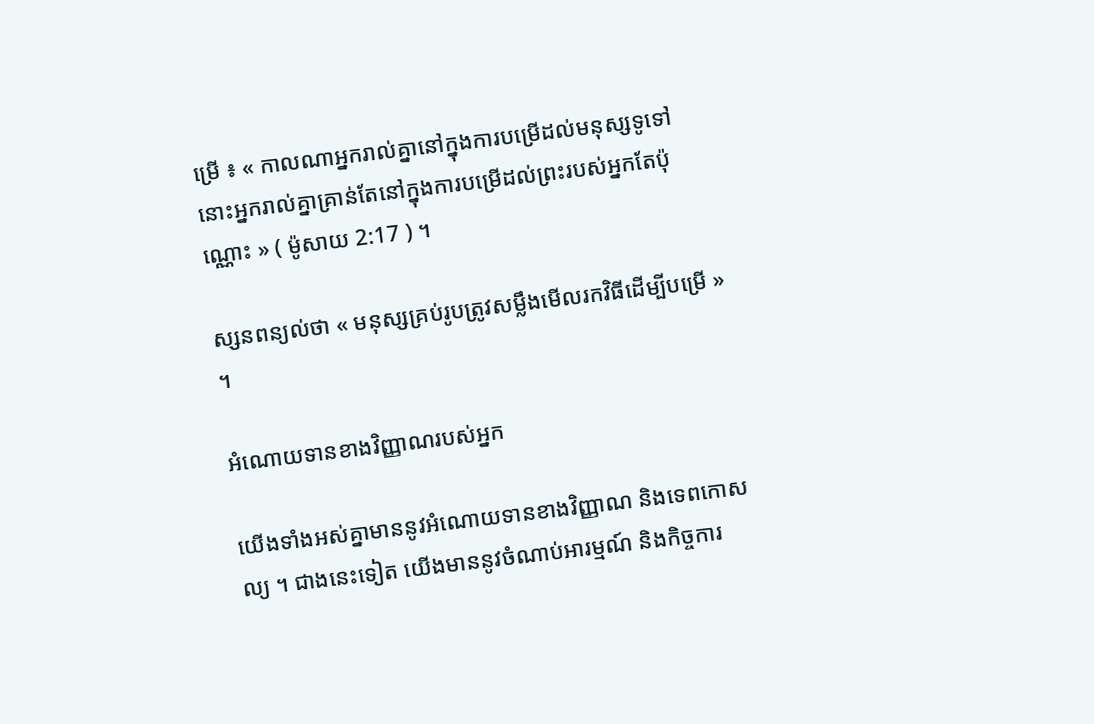ម្រើ ៖ « កាលណាអ្នករាល់គ្នានៅក្នុងការបម្រើដល់មនុស្សទូទៅ នោះអ្នករាល់គ្នាគ្រាន់តែនៅក្នុងការបម្រើដល់ព្រះរបស់អ្នកតែប៉ុណ្ណោះ » ( ម៉ូសាយ 2:17 ) ។

ស្សនពន្យល់ថា « មនុស្សគ្រប់រូបត្រូវសម្លឹងមើលរកវិធីដើម្បីបម្រើ » ។

អំណោយទានខាងវិញ្ញាណរបស់អ្នក

យើងទាំងអស់គ្នាមាននូវអំណោយទានខាងវិញ្ញាណ និងទេពកោសល្យ ។ ជាងនេះទៀត យើងមាននូវចំណាប់អារម្មណ៍ និងកិច្ចការ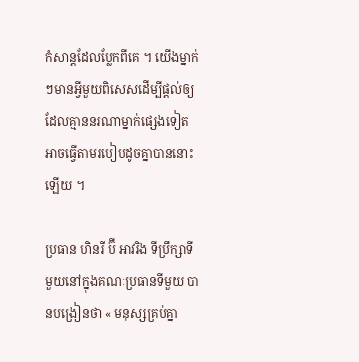កំសាន្តដែលប្លែកពីគេ ។ យើងម្នាក់ៗមានអ្វីមួយពិសេសដើម្បីផ្ដល់ឲ្យ ដែលគ្មាននរណាម្នាក់ផ្សេងទៀតអាចធ្វើតាមរបៀបដូចគ្នាបាននោះឡើយ ។

ប្រធាន ហិនរី ប៊ី អាវរិង ទីប្រឹក្សាទីមួយនៅក្នុងគណៈប្រធានទីមួយ បានបង្រៀនថា « មនុស្សគ្រប់គ្នា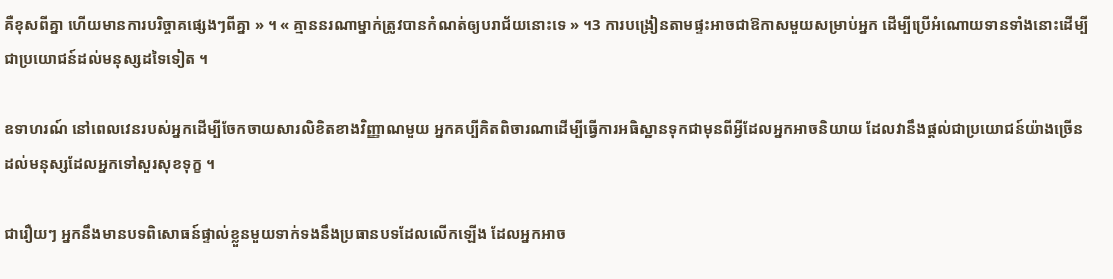គឺខុសពីគ្នា ហើយមានការបរិច្ចាគផ្សេងៗពីគ្នា » ។ « គ្មាននរណាម្នាក់ត្រូវបានកំណត់ឲ្យបរាជ័យនោះទេ » ។3 ការបង្រៀនតាមផ្ទះអាចជាឱកាសមួយសម្រាប់អ្នក ដើម្បីប្រើអំណោយទានទាំងនោះដើម្បីជាប្រយោជន៍ដល់មនុស្សដទៃទៀត ។

ឧទាហរណ៍ នៅពេលវេនរបស់អ្នកដើម្បីចែកចាយសារលិខិតខាងវិញ្ញាណមួយ អ្នកគប្បីគិតពិចារណាដើម្បីធ្វើការអធិស្ឋានទុកជាមុនពីអ្វីដែលអ្នកអាចនិយាយ ដែលវានឹងផ្ដល់ជាប្រយោជន៍យ៉ាងច្រើនដល់មនុស្សដែលអ្នកទៅសួរសុខទុក្ខ ។

ជារឿយៗ អ្នកនឹងមានបទពិសោធន៍ផ្ទាល់ខ្លួនមួយទាក់ទងនឹងប្រធានបទដែលលើកឡើង ដែលអ្នកអាច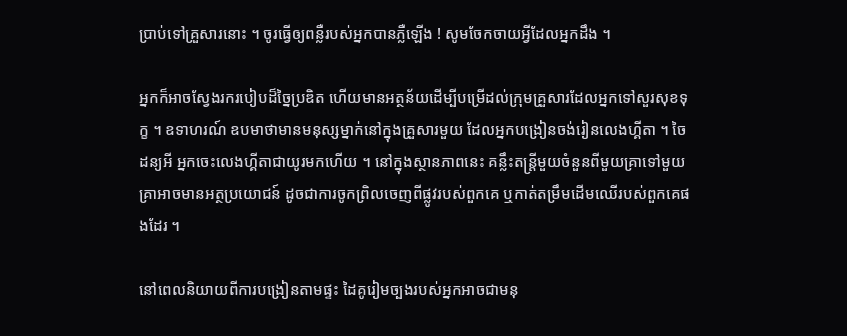ប្រាប់ទៅគ្រួសារនោះ ។ ចូរធ្វើឲ្យពន្លឺរបស់អ្នកបានភ្លឺឡើង ! សូមចែកចាយអ្វីដែលអ្នកដឹង ។

អ្នកក៏អាចស្វែងរករបៀបដ៏ច្នៃប្រឌិត ហើយមានអត្ថន័យដើម្បីបម្រើដល់ក្រុមគ្រួសារដែលអ្នកទៅសួរសុខទុក្ខ ។ ឧទាហរណ៍ ឧបមាថាមានមនុស្សម្នាក់នៅក្នុងគ្រួសារមួយ ដែលអ្នកបង្រៀនចង់រៀនលេងហ្គីតា ។ ចៃដន្យអី អ្នកចេះលេងហ្គីតាជាយូរមកហើយ ។ នៅក្នុងស្ថានភាពនេះ គន្លឹះតន្ត្រីមួយចំនួនពីមួយគ្រាទៅមួយគ្រាអាចមានអត្ថប្រយោជន៍ ដូចជាការចូកព្រិលចេញពីផ្លូវរបស់ពួកគេ ឬកាត់តម្រឹមដើមឈើរបស់ពួកគេផងដែរ ។

នៅពេលនិយាយពីការបង្រៀនតាមផ្ទះ ដៃគូរៀមច្បងរបស់អ្នកអាចជាមនុ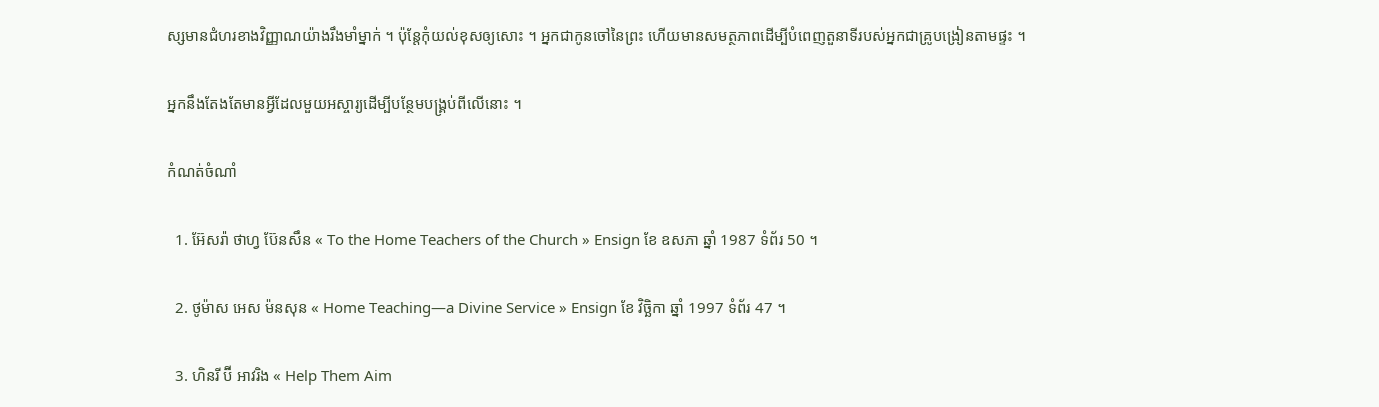ស្សមានជំហរខាងវិញ្ញាណយ៉ាងរឹងមាំម្នាក់ ។ ប៉ុន្តែកុំយល់ខុសឲ្យសោះ ។ អ្នកជាកូនចៅនៃព្រះ ហើយមានសមត្ថភាពដើម្បីបំពេញតួនាទីរបស់អ្នកជាគ្រូបង្រៀនតាមផ្ទះ ។

អ្នកនឹងតែងតែមានអ្វីដែលមួយអស្ចារ្យដើម្បីបន្ថែមបង្គ្រប់ពីលើនោះ ។

កំណត់ចំណាំ

  1. អ៊ែសរ៉ា ថាហ្វ ប៊ែនសឹន « To the Home Teachers of the Church » Ensign ខែ ឧសភា ឆ្នាំ 1987 ទំព័រ 50 ។

  2. ថូម៉ាស អេស ម៉នសុន « Home Teaching—a Divine Service » Ensign ខែ វិច្ឆិកា ឆ្នាំ 1997 ទំព័រ 47 ។

  3. ហិនរី ប៊ី អាវរិង « Help Them Aim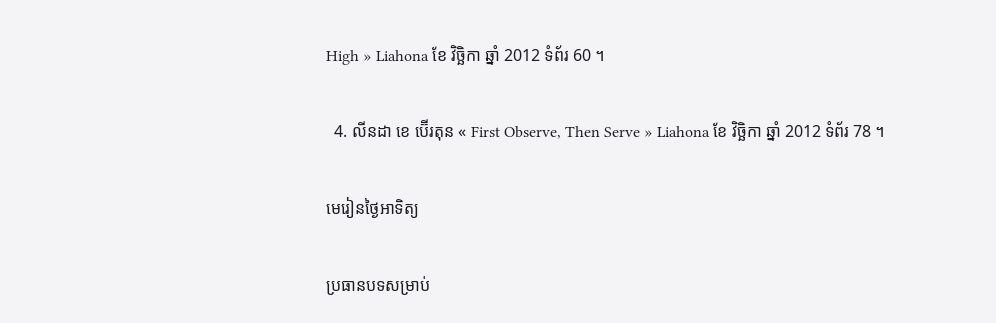High » Liahona ខែ វិច្ឆិកា ឆ្នាំ 2012 ទំព័រ 60 ។

  4. លីនដា ខេ ប៊ើរតុន « First Observe, Then Serve » Liahona ខែ វិច្ឆិកា ឆ្នាំ 2012 ទំព័រ 78 ។

មេរៀនថ្ងៃអាទិត្យ

ប្រធានបទសម្រាប់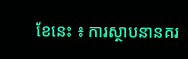ខែនេះ ៖ ការស្ថាបនានគរ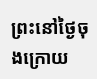ព្រះនៅថ្ងៃចុងក្រោយ